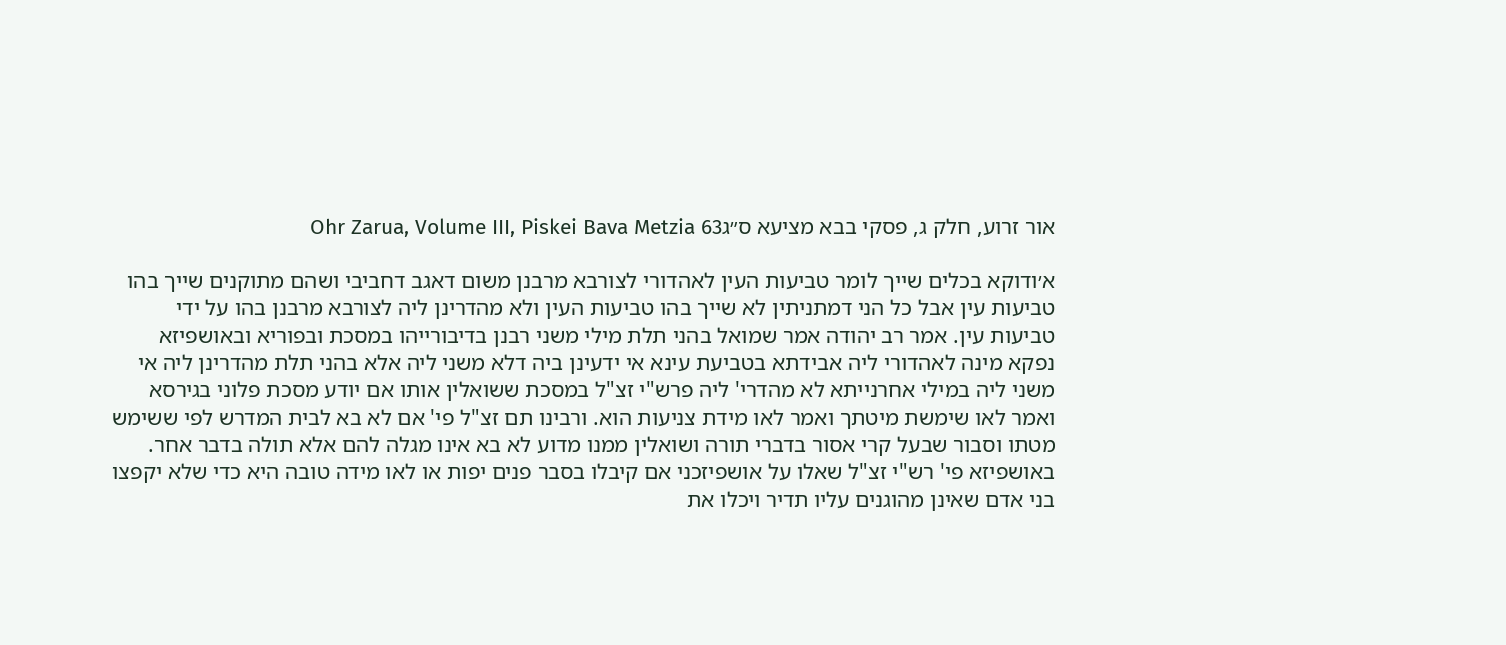אור זרוע, חלק ג, פסקי בבא מציעא ס״גOhr Zarua, Volume III, Piskei Bava Metzia 63

א׳ודוקא בכלים שייך לומר טביעות העין לאהדורי לצורבא מרבנן משום דאגב דחביבי ושהם מתוקנים שייך בהו טביעות עין אבל כל הני דמתניתין לא שייך בהו טביעות העין ולא מהדרינן ליה לצורבא מרבנן בהו על ידי טביעות עין. אמר רב יהודה אמר שמואל בהני תלת מילי משני רבנן בדיבורייהו במסכת ובפוריא ובאושפיזא נפקא מינה לאהדורי ליה אבידתא בטביעת עינא אי ידעינן ביה דלא משני ליה אלא בהני תלת מהדרינן ליה אי משני ליה במילי אחרנייתא לא מהדרי' ליה פרש"י זצ"ל במסכת ששואלין אותו אם יודע מסכת פלוני בגירסא ואמר לאו שימשת מיטתך ואמר לאו מידת צניעות הוא. ורבינו תם זצ"ל פי' אם לא בא לבית המדרש לפי ששימש מטתו וסבור שבעל קרי אסור בדברי תורה ושואלין ממנו מדוע לא בא אינו מגלה להם אלא תולה בדבר אחר. באושפיזא פי' רש"י זצ"ל שאלו על אושפיזכני אם קיבלו בסבר פנים יפות או לאו מידה טובה היא כדי שלא יקפצו בני אדם שאינן מהוגנים עליו תדיר ויכלו את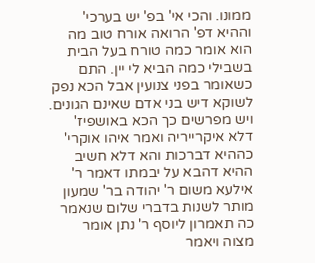ממונו. והכי אי' בפ' יש בערכי' וההיא דפ' הרואה אורח טוב מה הוא אומר כמה טורח בעל הבית בשבילי כמה הביא לי יין. התם כשאומר בפני צנועין אבל הכא נפק לשוקא דיש בני אדם שאינם הגונים. ויש מפרשים כך הכא באושפיז' דלא איקרייריה ואמר איהו אוקרי' כההיא דברכות והא דלא חשיב ההיא דהבא על יבמתו דאמר ר' אילעא משום ר' יהודה בר' שמעון מותר לשנות בדברי שלום שנאמר כה תאמרון ליוסף ר' נתן אומר מצוה ויאמר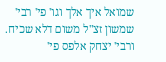שמואל איך אלך וגו' פי' רבי' שמשון זצ"ל משום דלא שכיח. ורבי' יצחק אלפס פי'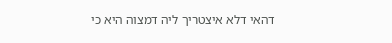דהאי דלא איצטריך ליה דמצוה היא כי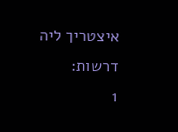איצטריך ליה דרשות:
1